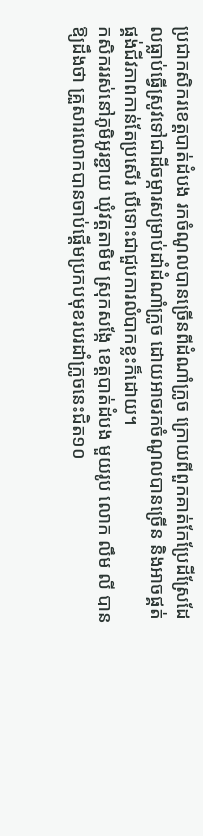ប្រជាកសិករខេត្តបាត់ដំបង រកចំណូលបានច្រើនពីដំណាំក្រូច ក្រោយពីពួកគាត់កែប្រែដីស្រែដែលធ្លាប់ធ្វើស្រូវទៅជាដីចម្ការសម្រាប់ដាំដំណាំក្រូច ដោយអាចរកចំណូលបានច្រើន និងអាចផ្គត់ផ្គង់ជីវភាពកាន់តែប្រសើរ បើទោះជាជួបការលំបាកខ្លះក៏ដោយ។
កសិកររស់នៅភូមិអូរខ្ជាយ ឃុំវត្តតាមិម ស្រុកសង្កែ ខេត្តបាត់ដំបង មួយរូប លោក លឹម លី បានឱ្យដឹងថា គ្រួសារលោកបានចាប់ផ្ដើមប្រកបមុខរបរដាំក្រូចនេះជិត១០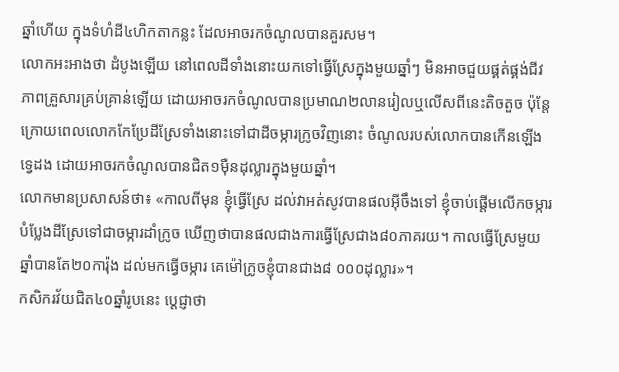ឆ្នាំហើយ ក្នុងទំហំដី៤ហិកតាកន្លះ ដែលអាចរកចំណូលបានគួរសម។
លោកអះអាងថា ដំបូងឡើយ នៅពេលដីទាំងនោះយកទៅធ្វើស្រែក្នុងមួយឆ្នាំៗ មិនអាចជួយផ្គត់ផ្គង់ជីវភាពគ្រួសារគ្រប់គ្រាន់ឡើយ ដោយអាចរកចំណូលបានប្រមាណ២លានរៀលឬលើសពីនេះតិចតួច ប៉ុន្តែក្រោយពេលលោកកែប្រែដីស្រែទាំងនោះទៅជាដីចម្ការក្រូចវិញនោះ ចំណូលរបស់លោកបានកើនឡើងទ្វេដង ដោយអាចរកចំណូលបានជិត១ម៉ឺនដុល្លារក្នុងមួយឆ្នាំ។
លោកមានប្រសាសន៍ថា៖ «កាលពីមុន ខ្ញុំធ្វើស្រែ ដល់វាអត់សូវបានផលអ៊ីចឹងទៅ ខ្ញុំចាប់ផ្ដើមលើកចម្ការបំប្លែងដីស្រែទៅជាចម្ការដាំក្រូច ឃើញថាបានផលជាងការធ្វើស្រែជាង៨០ភាគរយ។ កាលធ្វើស្រែមួយឆ្នាំបានតែ២០ការ៉ុង ដល់មកធ្វើចម្ការ គេម៉ៅក្រូចខ្ញុំបានជាង៨ ០០០ដុល្លារ»។
កសិករវ័យជិត៤០ឆ្នាំរូបនេះ ប្ដេជ្ញាថា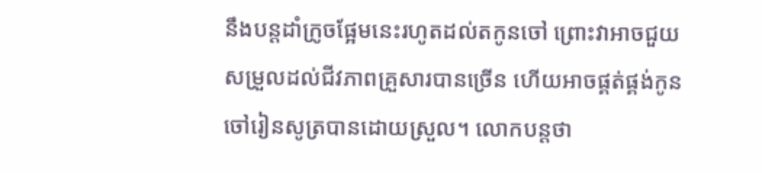នឹងបន្តដាំក្រូចផ្អែមនេះរហូតដល់តកូនចៅ ព្រោះវាអាចជួយសម្រួលដល់ជីវភាពគ្រួសារបានច្រើន ហើយអាចផ្គត់ផ្គង់កូនចៅរៀនសូត្របានដោយស្រួល។ លោកបន្តថា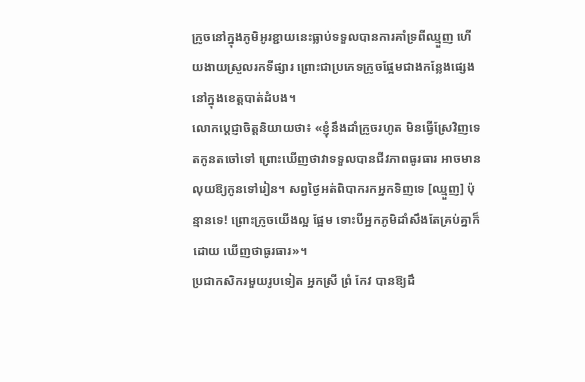ក្រូចនៅក្នុងភូមិអូរខ្ជាយនេះធ្លាប់ទទួលបានការគាំទ្រពីឈ្មួញ ហើយងាយស្រួលរកទីផ្សារ ព្រោះជាប្រភេទក្រូចផ្អែមជាងកន្លែងផ្សេង នៅក្នុងខេត្តបាត់ដំបង។
លោកប្ដេជ្ញាចិត្តនិយាយថា៖ «ខ្ញុំនឹងដាំក្រូចរហូត មិនធ្វើស្រែវិញទេ តកូនតចៅទៅ ព្រោះឃើញថាវាទទួលបានជីវភាពធូរធារ អាចមានលុយឱ្យកូនទៅរៀន។ សព្វថ្ងៃអត់ពិបាករកអ្នកទិញទេ [ឈ្មួញ] ប៉ុន្មានទេ! ព្រោះក្រូចយើងល្អ ផ្អែម ទោះបីអ្នកភូមិដាំសឹងតែគ្រប់គ្នាក៏ដោយ ឃើញថាធូរធារ»។
ប្រជាកសិករមួយរូបទៀត អ្នកស្រី ព្រំ កែវ បានឱ្យដឹ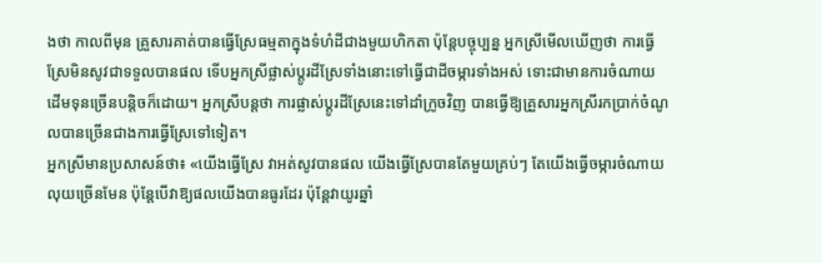ងថា កាលពីមុន គ្រួសារគាត់បានធ្វើស្រែធម្មតាក្នុងទំហំដីជាងមួយហិកតា ប៉ុន្តែបច្ចុប្បន្ន អ្នកស្រីមើលឃើញថា ការធ្វើស្រែមិនសូវជាទទួលបានផល ទើបអ្នកស្រីផ្លាស់ប្តូរដីស្រែទាំងនោះទៅធ្វើជាដីចម្ការទាំងអស់ ទោះជាមានការចំណាយដើមទុនច្រើនបន្តិចក៏ដោយ។ អ្នកស្រីបន្តថា ការផ្លាស់ប្តូរដីស្រែនេះទៅដាំក្រូចវិញ បានធ្វើឱ្យគ្រួសារអ្នកស្រីរកប្រាក់ចំណូលបានច្រើនជាងការធ្វើស្រែទៅទៀត។
អ្នកស្រីមានប្រសាសន៍ថា៖ «យើងធ្វើស្រែ វាអត់សូវបានផល យើងធ្វើស្រែបានតែមួយគ្រប់ៗ តែយើងធ្វើចម្ការចំណាយលុយច្រើនមែន ប៉ុន្តែបើវាឱ្យផលយើងបានធូរដែរ ប៉ុន្តែវាយូរឆ្នាំ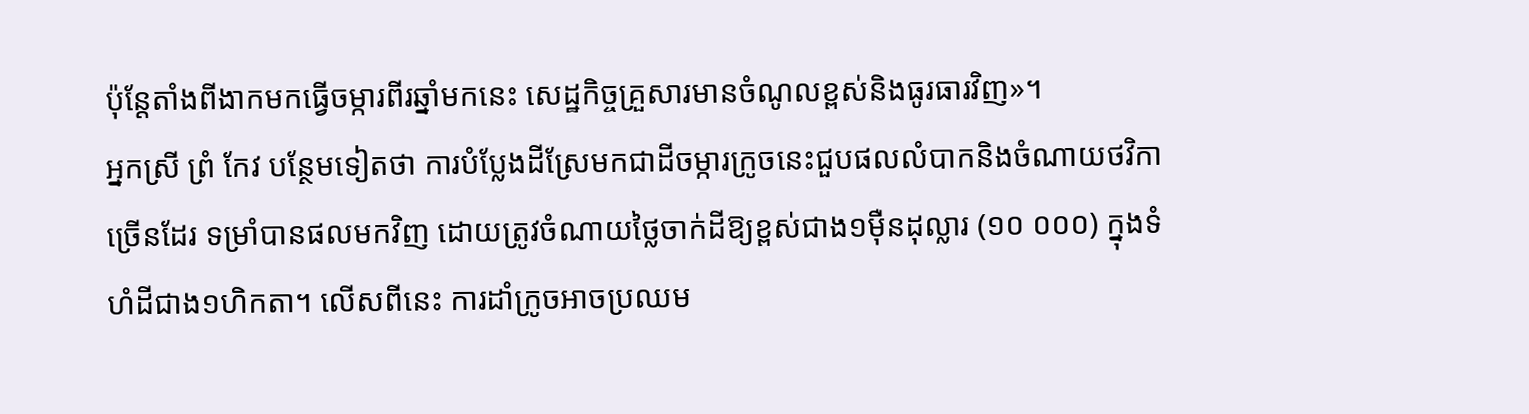ប៉ុន្តែតាំងពីងាកមកធ្វើចម្ការពីរឆ្នាំមកនេះ សេដ្ឋកិច្ចគ្រួសារមានចំណូលខ្ពស់និងធូរធារវិញ»។
អ្នកស្រី ព្រំ កែវ បន្ថែមទៀតថា ការបំប្លែងដីស្រែមកជាដីចម្ការក្រូចនេះជួបផលលំបាកនិងចំណាយថវិកាច្រើនដែរ ទម្រាំបានផលមកវិញ ដោយត្រូវចំណាយថ្លៃចាក់ដីឱ្យខ្ពស់ជាង១ម៉ឺនដុល្លារ (១០ ០០០) ក្នុងទំហំដីជាង១ហិកតា។ លើសពីនេះ ការដាំក្រូចអាចប្រឈម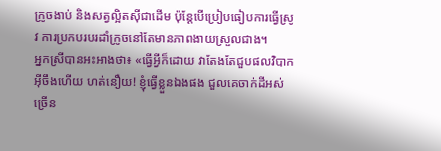ក្រូចងាប់ និងសត្វល្អិតស៊ីជាដើម ប៉ុន្តែបើប្រៀបធៀបការធ្វើស្រូវ ការប្រកបរបរដាំក្រូចនៅតែមានភាពងាយស្រួលជាង។
អ្នកស្រីបានអះអាងថា៖ «ធ្វើអ្វីក៏ដោយ វាតែងតែជួបផលវិបាកអ៊ីចឹងហើយ ហត់នឿយ! ខ្ញុំធ្វើខ្លួនឯងផង ជួលគេចាក់ដីអស់ច្រើន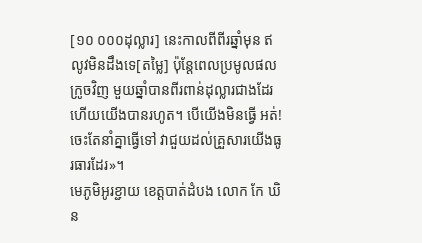[១០ ០០០ដុល្លារ] នេះកាលពីពីរឆ្នាំមុន ឥលូវមិនដឹងទេ[តម្លៃ] ប៉ុន្តែពេលប្រមូលផលក្រូចវិញ មួយឆ្នាំបានពីរពាន់ដុល្លារជាងដែរ ហើយយើងបានរហូត។ បើយើងមិនធ្វើ អត់! ចេះតែនាំគ្នាធ្វើទៅ វាជួយដល់គ្រួសារយើងធូរធារដែរ»។
មេភូមិអូរខ្ជាយ ខេត្តបាត់ដំបង លោក កែ ឃិន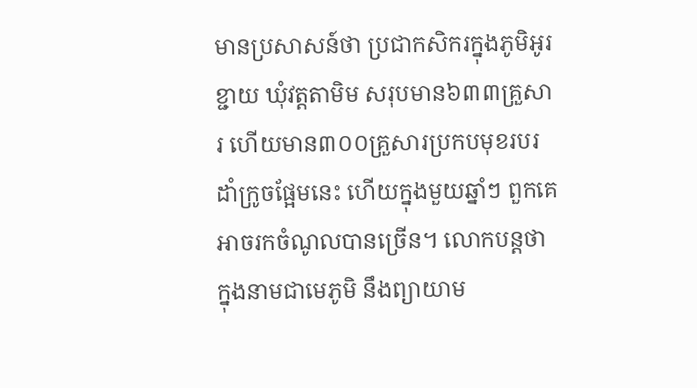មានប្រសាសន៍ថា ប្រជាកសិករក្នុងភូមិអូរខ្ជាយ ឃុំវត្តតាមិម សរុបមាន៦៣៣គ្រួសារ ហើយមាន៣០០គ្រួសារប្រកបមុខរបរដាំក្រូចផ្អែមនេះ ហើយក្នុងមួយឆ្នាំៗ ពួកគេអាចរកចំណូលបានច្រើន។ លោកបន្តថា ក្នុងនាមជាមេភូមិ នឹងព្យាយាម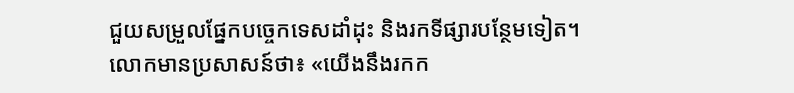ជួយសម្រួលផ្នែកបច្ចេកទេសដាំដុះ និងរកទីផ្សារបន្ថែមទៀត។
លោកមានប្រសាសន៍ថា៖ «យើងនឹងរកក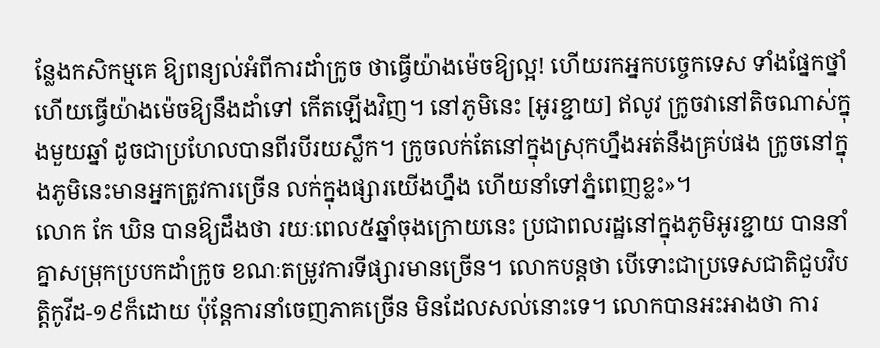ន្លែងកសិកម្មគេ ឱ្យពន្យល់អំពីការដាំក្រូច ថាធ្វើយ៉ាងម៉េចឱ្យល្អ! ហើយរកអ្នកបច្ចេកទេស ទាំងផ្នែកថ្នាំ ហើយធ្វើយ៉ាងម៉េចឱ្យនឹងដាំទៅ កើតឡើងវិញ។ នៅភូមិនេះ [អូរខ្ជាយ] ឥលូវ ក្រូចវានៅតិចណាស់ក្នុងមួយឆ្នាំ ដូចជាប្រហែលបានពីរបីរយស្លឹក។ ក្រូចលក់តែនៅក្នុងស្រុកហ្នឹងអត់នឹងគ្រប់ផង ក្រូចនៅក្នុងភូមិនេះមានអ្នកត្រូវការច្រើន លក់ក្នុងផ្សារយើងហ្នឹង ហើយនាំទៅភ្នំពេញខ្លះ»។
លោក កែ ឃិន បានឱ្យដឹងថា រយៈពេល៥ឆ្នាំចុងក្រោយនេះ ប្រជាពលរដ្ឋនៅក្នុងភូមិអូរខ្ជាយ បាននាំគ្នាសម្រុកប្របកដាំក្រូច ខណៈតម្រូវការទីផ្សារមានច្រើន។ លោកបន្តថា បើទោះជាប្រទេសជាតិជួបវិបត្តិកូវីដ-១៩ក៏ដោយ ប៉ុន្តែការនាំចេញភាគច្រើន មិនដែលសល់នោះទេ។ លោកបានអះអាងថា ការ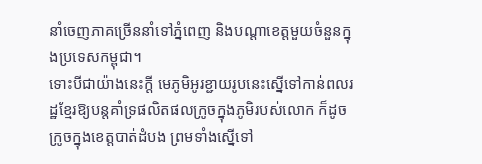នាំចេញភាគច្រើននាំទៅភ្នំពេញ និងបណ្ដាខេត្តមួយចំនួនក្នុងប្រទេសកម្ពុជា។
ទោះបីជាយ៉ាងនេះក្ដី មេភូមិអូរខ្ជាយរូបនេះស្នើទៅកាន់ពលរដ្ឋខ្មែរឱ្យបន្តគាំទ្រផលិតផលក្រូចក្នុងភូមិរបស់លោក ក៏ដូចក្រូចក្នុងខេត្តបាត់ដំបង ព្រមទាំងស្នើទៅ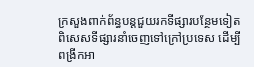ក្រសួងពាក់ព័ន្ធបន្តជួយរកទីផ្សារបន្ថែមទៀត ពិសេសទីផ្សារនាំចេញទៅក្រៅប្រទេស ដើម្បីពង្រីកអា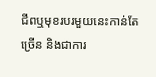ជីពឬមុខរបរមួយនេះកាន់តែច្រើន និងជាការ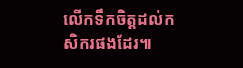លើកទឹកចិត្តដល់កសិករផងដែរ៕